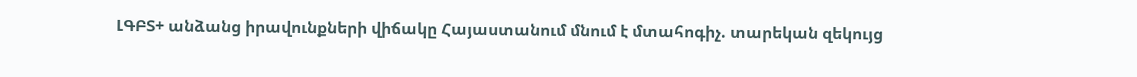ԼԳԲՏ+ անձանց իրավունքների վիճակը Հայաստանում մնում է մտահոգիչ. տարեկան զեկույց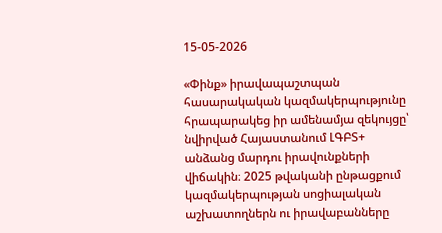15-05-2026

«Փինք» իրավապաշտպան հասարակական կազմակերպությունը հրապարակեց իր ամենամյա զեկույցը՝ նվիրված Հայաստանում ԼԳԲՏ+ անձանց մարդու իրավունքների վիճակին։ 2025 թվականի ընթացքում կազմակերպության սոցիալական աշխատողներն ու իրավաբանները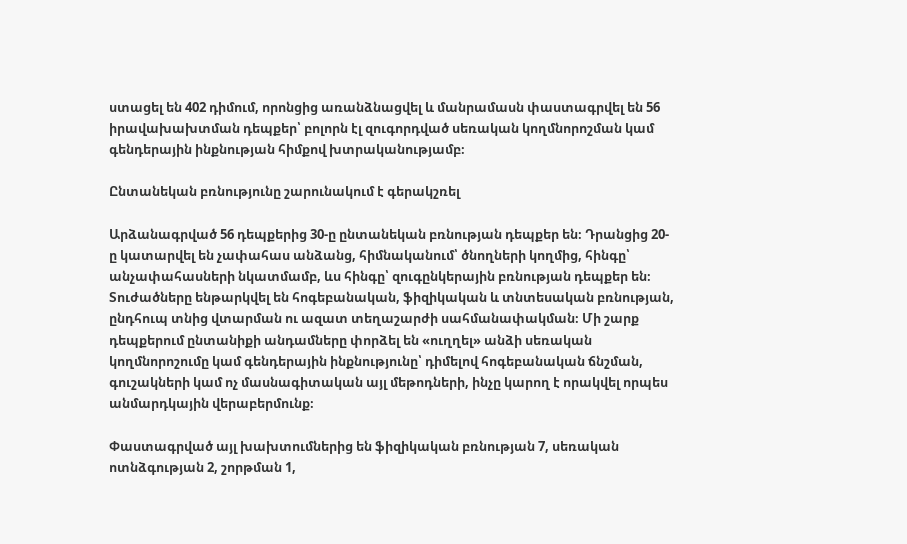ստացել են 402 դիմում, որոնցից առանձնացվել և մանրամասն փաստագրվել են 56 իրավախախտման դեպքեր՝ բոլորն էլ զուգորդված սեռական կողմնորոշման կամ գենդերային ինքնության հիմքով խտրականությամբ։

Ընտանեկան բռնությունը շարունակում է գերակշռել

Արձանագրված 56 դեպքերից 30-ը ընտանեկան բռնության դեպքեր են։ Դրանցից 20-ը կատարվել են չափահաս անձանց, հիմնականում՝ ծնողների կողմից, հինգը՝ անչափահասների նկատմամբ, ևս հինգը՝ զուգընկերային բռնության դեպքեր են։ Տուժածները ենթարկվել են հոգեբանական, ֆիզիկական և տնտեսական բռնության, ընդհուպ տնից վտարման ու ազատ տեղաշարժի սահմանափակման։ Մի շարք դեպքերում ընտանիքի անդամները փորձել են «ուղղել» անձի սեռական կողմնորոշումը կամ գենդերային ինքնությունը՝ դիմելով հոգեբանական ճնշման, գուշակների կամ ոչ մասնագիտական այլ մեթոդների, ինչը կարող է որակվել որպես անմարդկային վերաբերմունք։

Փաստագրված այլ խախտումներից են ֆիզիկական բռնության 7, սեռական ոտնձգության 2, շորթման 1,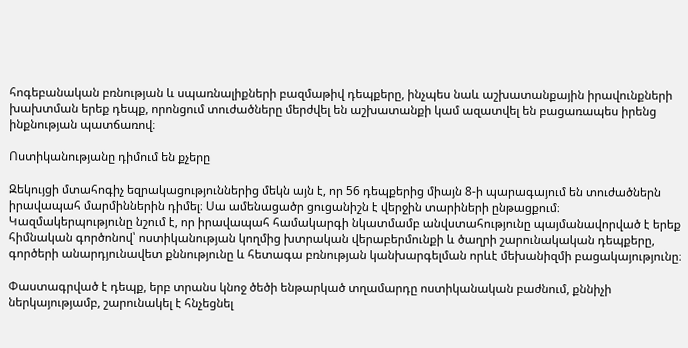հոգեբանական բռնության և սպառնալիքների բազմաթիվ դեպքերը, ինչպես նաև աշխատանքային իրավունքների խախտման երեք դեպք, որոնցում տուժածները մերժվել են աշխատանքի կամ ազատվել են բացառապես իրենց ինքնության պատճառով։

Ոստիկանությանը դիմում են քչերը

Զեկույցի մտահոգիչ եզրակացություններից մեկն այն է, որ 56 դեպքերից միայն 8-ի պարագայում են տուժածներն իրավապահ մարմիններին դիմել։ Սա ամենացածր ցուցանիշն է վերջին տարիների ընթացքում։ Կազմակերպությունը նշում է, որ իրավապահ համակարգի նկատմամբ անվստահությունը պայմանավորված է երեք հիմնական գործոնով՝ ոստիկանության կողմից խտրական վերաբերմունքի և ծաղրի շարունակական դեպքերը, գործերի անարդյունավետ քննությունը և հետագա բռնության կանխարգելման որևէ մեխանիզմի բացակայությունը։

Փաստագրված է դեպք, երբ տրանս կնոջ ծեծի ենթարկած տղամարդը ոստիկանական բաժնում, քննիչի ներկայությամբ, շարունակել է հնչեցնել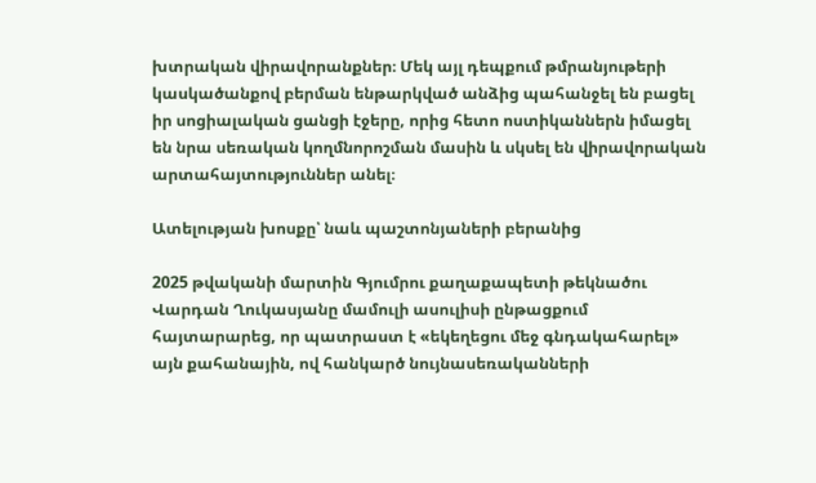խտրական վիրավորանքներ։ Մեկ այլ դեպքում թմրանյութերի կասկածանքով բերման ենթարկված անձից պահանջել են բացել իր սոցիալական ցանցի էջերը, որից հետո ոստիկաններն իմացել են նրա սեռական կողմնորոշման մասին և սկսել են վիրավորական արտահայտություններ անել։

Ատելության խոսքը՝ նաև պաշտոնյաների բերանից

2025 թվականի մարտին Գյումրու քաղաքապետի թեկնածու Վարդան Ղուկասյանը մամուլի ասուլիսի ընթացքում հայտարարեց, որ պատրաստ է «եկեղեցու մեջ գնդակահարել» այն քահանային, ով հանկարծ նույնասեռականների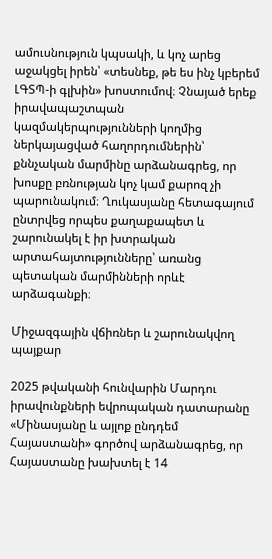ամուսնություն կպսակի, և կոչ արեց աջակցել իրեն՝ «տեսնեք, թե ես ինչ կբերեմ ԼԳՏՊ-ի գլխին» խոստումով։ Չնայած երեք իրավապաշտպան կազմակերպությունների կողմից ներկայացված հաղորդումներին՝ քննչական մարմինը արձանագրեց, որ խոսքը բռնության կոչ կամ քարոզ չի պարունակում։ Ղուկասյանը հետագայում ընտրվեց որպես քաղաքապետ և շարունակել է իր խտրական արտահայտությունները՝ առանց պետական մարմինների որևէ արձագանքի։

Միջազգային վճիռներ և շարունակվող պայքար

2025 թվականի հունվարին Մարդու իրավունքների եվրոպական դատարանը «Մինասյանը և այլոք ընդդեմ Հայաստանի» գործով արձանագրեց, որ Հայաստանը խախտել է 14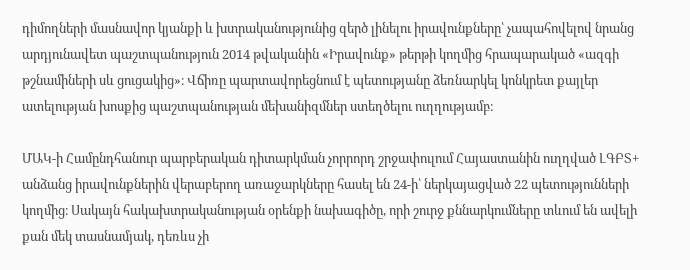դիմողների մասնավոր կյանքի և խտրականությունից զերծ լինելու իրավունքները՝ չապահովելով նրանց արդյունավետ պաշտպանություն 2014 թվականին «Իրավունք» թերթի կողմից հրապարակած «ազգի թշնամիների սև ցուցակից»։ Վճիռը պարտավորեցնում է պետությանը ձեռնարկել կոնկրետ քայլեր ատելության խոսքից պաշտպանության մեխանիզմներ ստեղծելու ուղղությամբ։

ՄԱԿ-ի Համընդհանուր պարբերական դիտարկման չորրորդ շրջափուլում Հայաստանին ուղղված ԼԳԲՏ+ անձանց իրավունքներին վերաբերող առաջարկները հասել են 24-ի՝ ներկայացված 22 պետությունների կողմից։ Սակայն հակախտրականության օրենքի նախագիծը, որի շուրջ քննարկումները տևում են ավելի քան մեկ տասնամյակ, դեռևս չի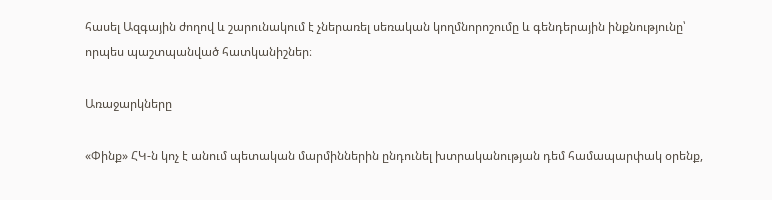հասել Ազգային ժողով և շարունակում է չներառել սեռական կողմնորոշումը և գենդերային ինքնությունը՝ որպես պաշտպանված հատկանիշներ։

Առաջարկները

«Փինք» ՀԿ-ն կոչ է անում պետական մարմիններին ընդունել խտրականության դեմ համապարփակ օրենք,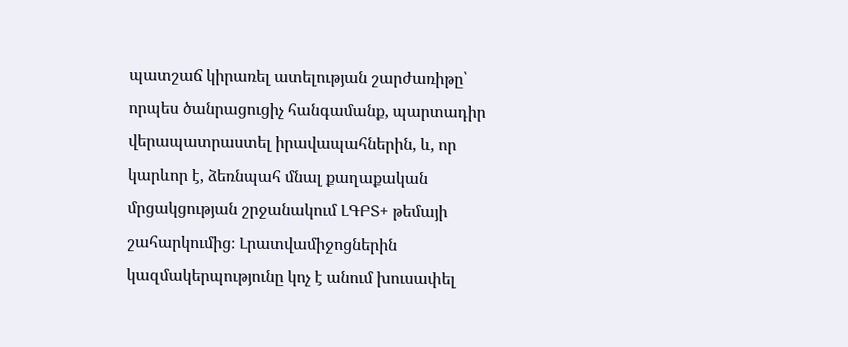պատշաճ կիրառել ատելության շարժառիթը՝ որպես ծանրացուցիչ հանգամանք, պարտադիր վերապատրաստել իրավապահներին, և, որ կարևոր է, ձեռնպահ մնալ քաղաքական մրցակցության շրջանակում ԼԳԲՏ+ թեմայի շահարկումից։ Լրատվամիջոցներին կազմակերպությունը կոչ է անում խուսափել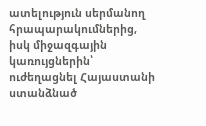ատելություն սերմանող հրապարակումներից, իսկ միջազգային կառույցներին՝ ուժեղացնել Հայաստանի ստանձնած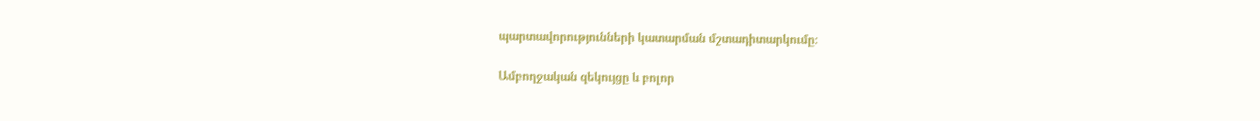պարտավորությունների կատարման մշտադիտարկումը։

Ամբողջական զեկույցը և բոլոր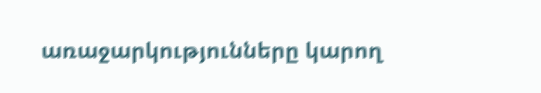առաջարկությունները կարող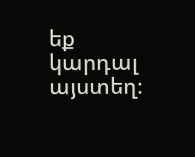եք կարդալ այստեղ։